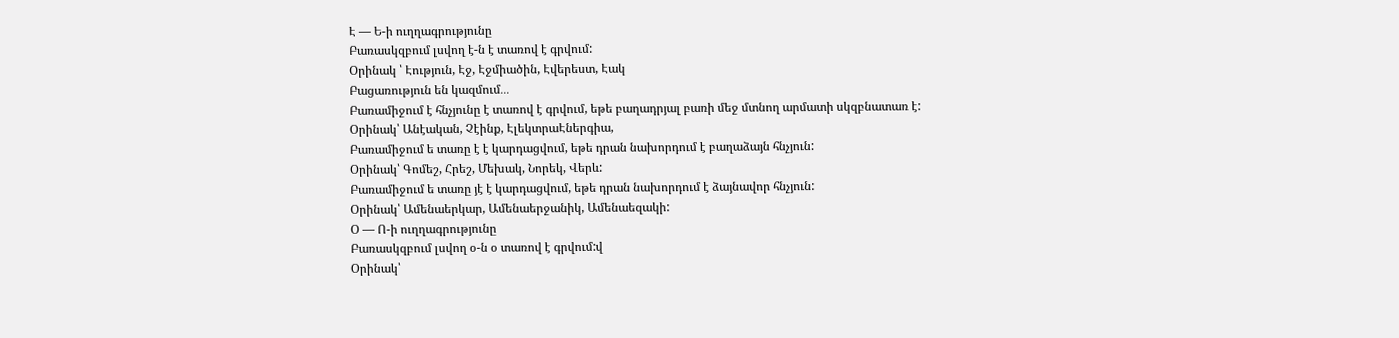Է — Ե-ի ուղղագրությունը
Բառասկզբում լսվող է-ն է տառով է գրվում:
Օրինակ ՝ Էություն, Էջ, Էջմիածին, Էվերեստ, Էակ
Բացառություն են կազմում․․․
Բառամիջում է հնչյունը է տառով է գրվում, եթե բաղադրյալ բառի մեջ մտնող արմատի սկզբնատառ է:
Օրինակ՝ Անէական, Չէինք, ԷլեկտրաԷներգիա,
Բառամիջում ե տառը է է կարդացվում, եթե դրան նախորդում է բաղաձայն հնչյուն:
Օրինակ՝ Գոմեշ, Հրեշ, Մեխակ, Նորեկ, Վերև:
Բառամիջում ե տառը յէ է կարդացվում, եթե դրան նախորդում է ձայնավոր հնչյուն:
Օրինակ՝ Ամենաերկար, Ամենաերջանիկ, Ամենաեզակի:
Օ — Ո-ի ուղղագրությունը
Բառասկզբում լսվող օ-ն օ տառով է գրվում:վ
Օրինակ՝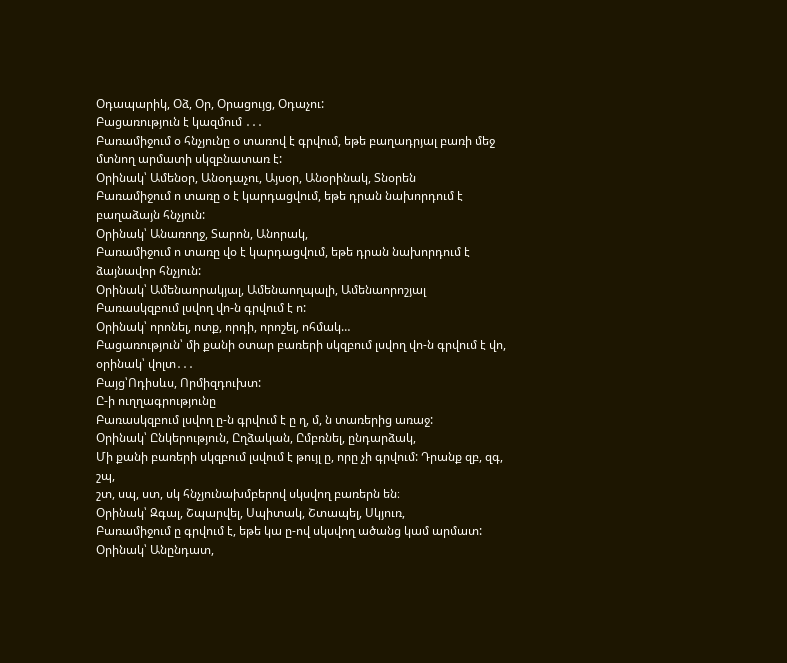Օդապարիկ, Օձ, Օր, Օրացույց, Օդաչու:
Բացառություն է կազմում ․․․
Բառամիջում օ հնչյունը օ տառով է գրվում, եթե բաղադրյալ բառի մեջ մտնող արմատի սկզբնատառ է:
Օրինակ՝ Ամենօր, Անօդաչու, Այսօր, Անօրինակ, Տնօրեն
Բառամիջում ո տառը օ է կարդացվում, եթե դրան նախորդում է բաղաձայն հնչյուն:
Օրինակ՝ Անառողջ, Տարոն, Անորակ,
Բառամիջում ո տառը վօ է կարդացվում, եթե դրան նախորդում է ձայնավոր հնչյուն:
Օրինակ՝ Ամենաորակյալ, Ամենաողպալի, Ամենաորոշյալ
Բառասկզբում լսվող վո-ն գրվում է ո:
Օրինակ՝ որոնել, ոտք, որդի, որոշել, ոհմակ…
Բացառություն՝ մի քանի օտար բառերի սկզբում լսվող վո-ն գրվում է վո, օրինակ՝ վոլտ․․․
Բայց՝Ոդիսևս, Որմիզդուխտ:
Ը-ի ուղղագրությունը
Բառասկզբում լսվող ը-ն գրվում է ը ղ, մ, ն տառերից առաջ:
Օրինակ՝ Ընկերություն, Ըղձական, Ըմբռնել, ընդարձակ,
Մի քանի բառերի սկզբում լսվում է թույլ ը, որը չի գրվում: Դրանք զբ, զգ, շպ,
շտ, սպ, ստ, սկ հնչյունախմբերով սկսվող բառերն են։
Օրինակ՝ Զգալ, Շպարվել, Սպիտակ, Շտապել, Սկյուռ,
Բառամիջում ը գրվում է, եթե կա ը-ով սկսվող ածանց կամ արմատ:
Օրինակ՝ Անընդատ,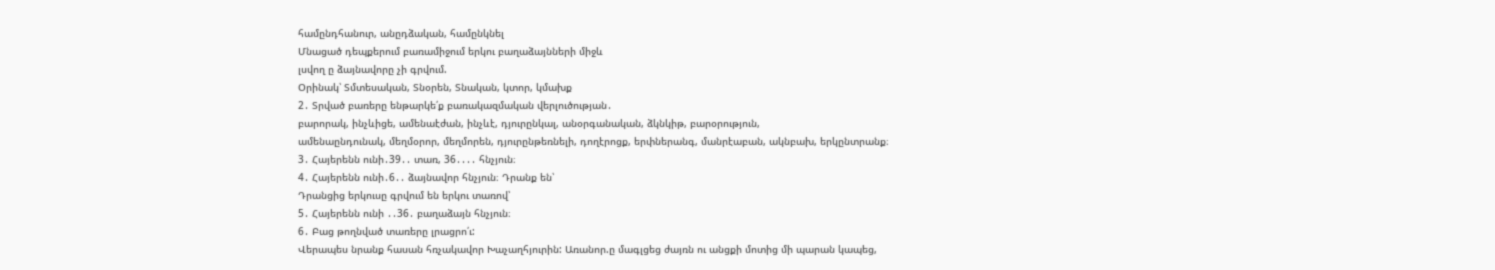համընդհանուր, անըդձական, համընկնել
Մնացած դեպքերում բառամիջում երկու բաղաձայնների միջև
լսվող ը ձայնավորը չի գրվում.
Օրինակ՝ Տմտեսական, Տնօրեն, Տնական, կտոր, կմախք
2․ Տրված բառերը ենթարկե՛ք բառակազմական վերլուծության․
բարորակ, ինչևիցե, ամենաէժան, ինչևէ, դյուրընկալ, անօրգանական, ձկնկիթ, բարօրություն,
ամենաընդունակ, մեղմօրոր, մեղմորեն, դյուրընթեռնելի, դողէրոցք, երփներանգ, մանրէաբան, ակնբախ, երկընտրանք։
3․ Հայերենն ունի․39․․ տառ, 36․․․․ հնչյուն։
4․ Հայերենն ունի․6․․ ձայնավոր հնչյուն։ Դրանք են՝
Դրանցից երկուսը գրվում են երկու տառով՝
5․ Հայերենն ունի ․․36․ բաղաձայն հնչյուն։
6․ Բաց թողնված տառերը լրացրո՛ւ:
Վերապես նրանք հասան հռչակավոր Խաչաղհյուրին: Առանոր.ը մագլցեց ժայռն ու անցքի մոտից մի պարան կապեց,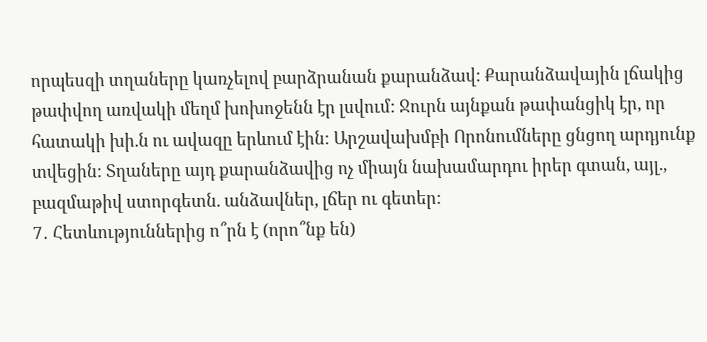որպեսզի տղաները կառչելով բարձրանան քարանձավ: Քարանձավային լճակից թափվող առվակի մեղմ խոխոջենն էր լսվում: Ջուրն այնքան թափանցիկ էր, որ հատակի խի.ն ու ավազը երևում էին: Արշավախմբի Որոնումները ցնցող արդյունք տվեցին: Տղաները այդ քարանձավից ոչ միայն նախամարդու իրեր գտան, այլ., բազմաթիվ ստորգետն. անձավներ, լճեր ու գետեր:
7․ Հետևություններից ո՞րն է (որո՞նք են)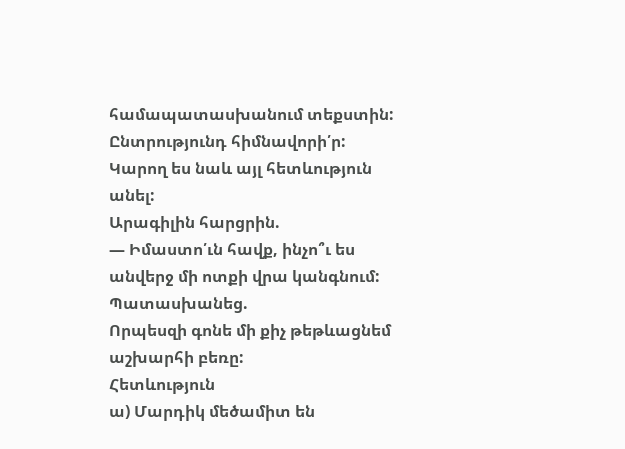համապատասխանում տեքստին: Ընտրությունդ հիմնավորի՛ր: Կարող ես նաև այլ հետևություն անել:
Արագիլին հարցրին.
— Իմաստո՛ւն հավք, ինչո՞ւ ես անվերջ մի ոտքի վրա կանգնում:
Պատասխանեց.
Որպեսզի գոնե մի քիչ թեթևացնեմ աշխարհի բեռը:
Հետևություն
ա) Մարդիկ մեծամիտ են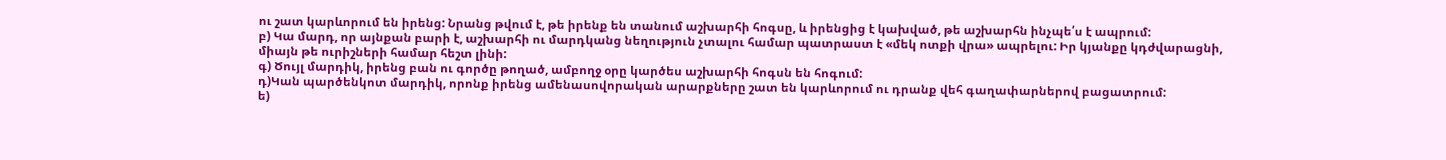ու շատ կարևորում են իրենց: Նրանց թվում է, թե իրենք են տանում աշխարհի հոգսը, և իրենցից է կախված, թե աշխարհն ինչպե՛ս է ապրում:
բ) Կա մարդ, որ այնքան բարի է, աշխարհի ու մարդկանց նեղություն չտալու համար պատրաստ է «մեկ ոտքի վրա» ապրելու: Իր կյանքը կդժվարացնի, միայն թե ուրիշների համար հեշտ լինի:
գ) Ծույլ մարդիկ, իրենց բան ու գործը թողած, ամբողջ օրը կարծես աշխարհի հոգսն են հոգում:
դ)Կան պարծենկոտ մարդիկ, որոնք իրենց ամենասովորական արարքները շատ են կարևորում ու դրանք վեհ գաղափարներով բացատրում:
ե)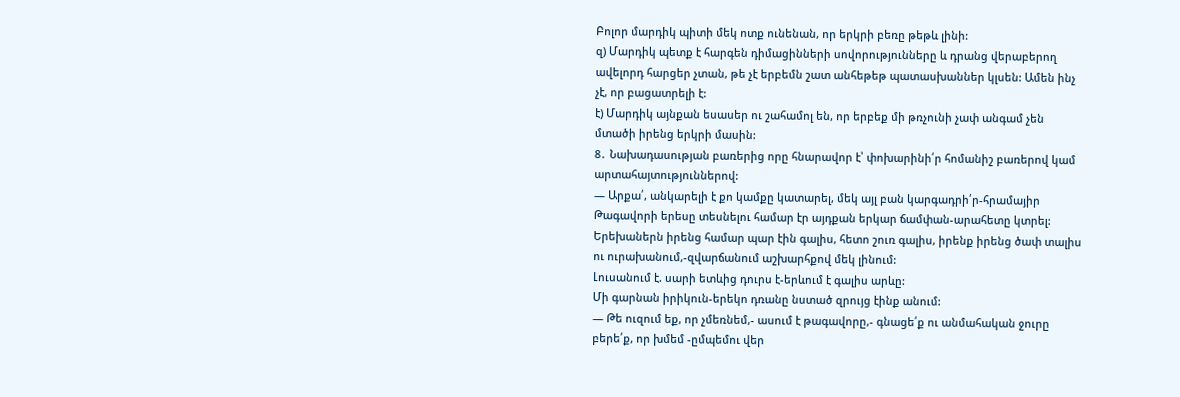Բոլոր մարդիկ պիտի մեկ ոտք ունենան, որ երկրի բեռը թեթև լինի:
զ) Մարդիկ պետք է հարգեն դիմացինների սովորությունները և դրանց վերաբերող ավելորդ հարցեր չտան, թե չէ երբեմն շատ անհեթեթ պատասխաններ կլսեն: Ամեն ինչ չէ, որ բացատրելի է:
է) Մարդիկ այնքան եսասեր ու շահամոլ են, որ երբեք մի թռչունի չափ անգամ չեն մտածի իրենց երկրի մասին:
8․ Նախադասության բառերից որը հնարավոր է՝ փոխարինի՛ր հոմանիշ բառերով կամ արտահայտություններով:
— Արքա՛, անկարելի է քո կամքը կատարել, մեկ այլ բան կարգադրի՛ր-հրամայիր
Թագավորի երեսը տեսնելու համար էր այդքան երկար ճամփան-արահետը կտրել:
Երեխաներն իրենց համար պար էին գալիս, հետո շուռ գալիս, իրենք իրենց ծափ տալիս ու ուրախանում,-զվարճանում աշխարհքով մեկ լինում:
Լուսանում է. սարի ետևից դուրս է-երևում է գալիս արևը:
Մի գարնան իրիկուն-երեկո դռանը նստած զրույց էինք անում:
— Թե ուզում եք, որ չմեռնեմ,- ասում է թագավորը,- գնացե՛ք ու անմահական ջուրը բերե՛ք, որ խմեմ -ըմպեմու վեր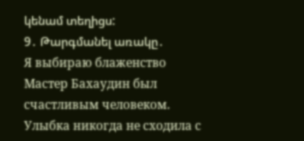կենամ տեղիցս:
9․ Թարգմանել առակը․
Я выбираю блаженство
Мастер Бахаудин был счастливым человеком. Улыбка никогда не сходила с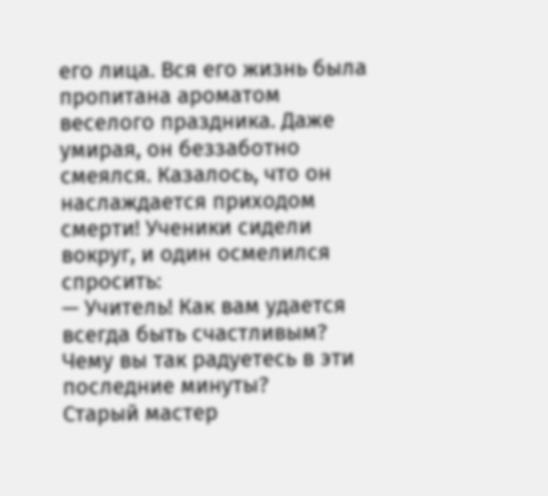его лица. Вся его жизнь была пропитана ароматом веселого праздника. Даже умирая, он беззаботно смеялся. Казалось, что он наслаждается приходом смерти! Ученики сидели вокруг, и один осмелился спросить:
— Учитель! Как вам удается всегда быть счастливым? Чему вы так радуетесь в эти последние минуты?
Старый мастер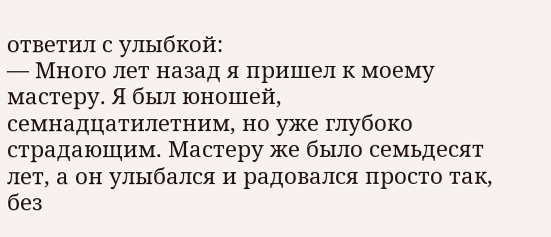ответил с улыбкой:
— Много лет назад я пришел к моему мастеру. Я был юношей, семнадцатилетним, но уже глубоко страдающим. Мастеру же было семьдесят лет, а он улыбался и радовался просто так, без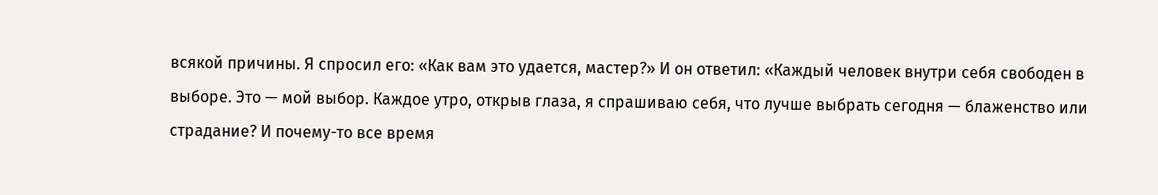всякой причины. Я спросил его: «Как вам это удается, мастер?» И он ответил: «Каждый человек внутри себя свободен в выборе. Это — мой выбор. Каждое утро, открыв глаза, я спрашиваю себя, что лучше выбрать сегодня — блаженство или страдание? И почему-то все время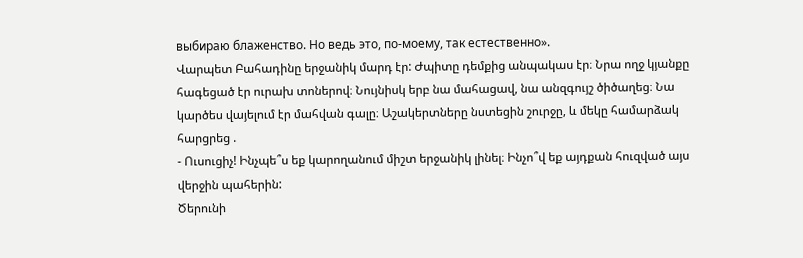выбираю блаженство. Но ведь это, по-моему, так естественно».
Վարպետ Բահադինը երջանիկ մարդ էր: Ժպիտը դեմքից անպակաս էր։ Նրա ողջ կյանքը հագեցած էր ուրախ տոներով։ Նույնիսկ երբ նա մահացավ, նա անզգույշ ծիծաղեց։ Նա կարծես վայելում էր մահվան գալը։ Աշակերտները նստեցին շուրջը, և մեկը համարձակ հարցրեց .
- Ուսուցիչ! Ինչպե՞ս եք կարողանում միշտ երջանիկ լինել։ Ինչո՞վ եք այդքան հուզված այս վերջին պահերին:
Ծերունի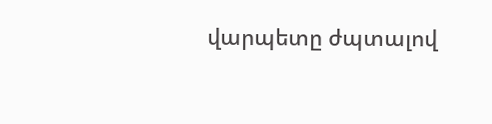վարպետը ժպտալով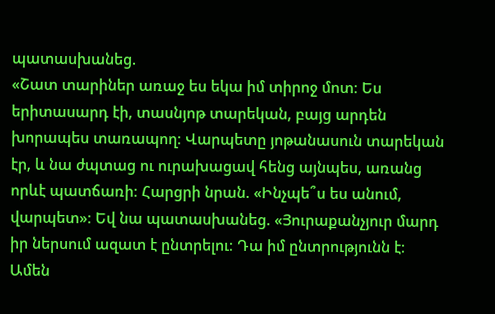պատասխանեց.
«Շատ տարիներ առաջ ես եկա իմ տիրոջ մոտ։ Ես երիտասարդ էի, տասնյոթ տարեկան, բայց արդեն խորապես տառապող։ Վարպետը յոթանասուն տարեկան էր, և նա ժպտաց ու ուրախացավ հենց այնպես, առանց որևէ պատճառի։ Հարցրի նրան. «Ինչպե՞ս ես անում, վարպետ»։ Եվ նա պատասխանեց. «Յուրաքանչյուր մարդ իր ներսում ազատ է ընտրելու։ Դա իմ ընտրությունն է։ Ամեն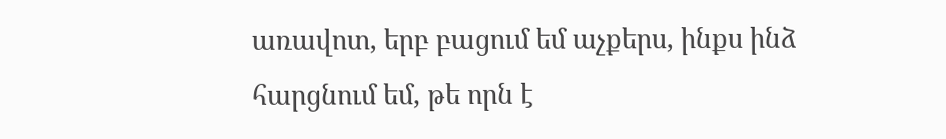առավոտ, երբ բացում եմ աչքերս, ինքս ինձ հարցնում եմ, թե որն է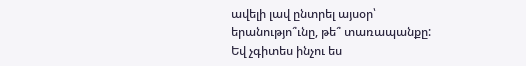ավելի լավ ընտրել այսօր՝ երանությո՞ւնը, թե՞ տառապանքը: Եվ չգիտես ինչու ես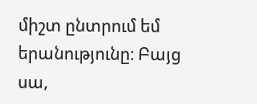միշտ ընտրում եմ երանությունը։ Բայց սա,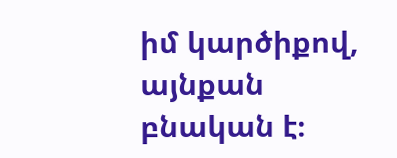իմ կարծիքով, այնքան բնական է։